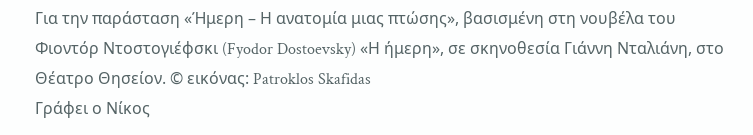Για την παράσταση «Ήμερη – Η ανατομία μιας πτώσης», βασισμένη στη νουβέλα του Φιοντόρ Ντοστογιέφσκι (Fyodor Dostoevsky) «Η ήμερη», σε σκηνοθεσία Γιάννη Νταλιάνη, στο Θέατρο Θησείον. © εικόνας: Patroklos Skafidas
Γράφει ο Νίκος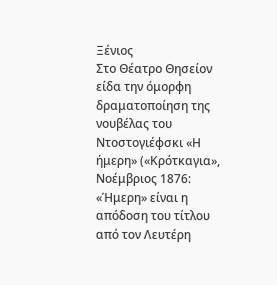Ξένιος
Στο Θέατρο Θησείον είδα την όμορφη δραματοποίηση της νουβέλας του Ντοστογιέφσκι «Η ήμερη» («Κρότκαγια», Νοέμβριος 1876: «Ήμερη» είναι η απόδοση του τίτλου από τον Λευτέρη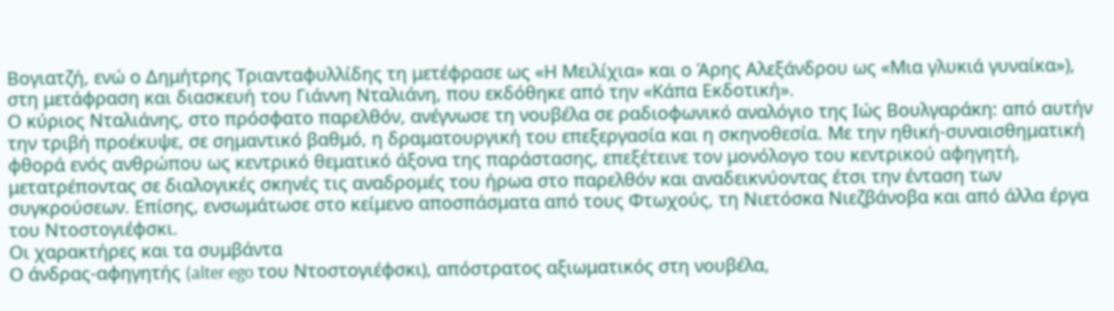Βογιατζή, ενώ ο Δημήτρης Τριανταφυλλίδης τη μετέφρασε ως «Η Μειλίχια» και ο Άρης Αλεξάνδρου ως «Μια γλυκιά γυναίκα»), στη μετάφραση και διασκευή του Γιάννη Νταλιάνη, που εκδόθηκε από την «Κάπα Εκδοτική».
Ο κύριος Νταλιάνης, στο πρόσφατο παρελθόν, ανέγνωσε τη νουβέλα σε ραδιοφωνικό αναλόγιο της Ιώς Βουλγαράκη: από αυτήν την τριβή προέκυψε, σε σημαντικό βαθμό, η δραματουργική του επεξεργασία και η σκηνοθεσία. Με την ηθική-συναισθηματική φθορά ενός ανθρώπου ως κεντρικό θεματικό άξονα της παράστασης, επεξέτεινε τον μονόλογο του κεντρικού αφηγητή, μετατρέποντας σε διαλογικές σκηνές τις αναδρομές του ήρωα στο παρελθόν και αναδεικνύοντας έτσι την ένταση των συγκρούσεων. Επίσης, ενσωμάτωσε στο κείμενο αποσπάσματα από τους Φτωχούς, τη Νιετόσκα Νιεζβάνοβα και από άλλα έργα του Ντοστογιέφσκι.
Οι χαρακτήρες και τα συμβάντα
Ο άνδρας-αφηγητής (alter ego του Ντοστογιέφσκι), απόστρατος αξιωματικός στη νουβέλα,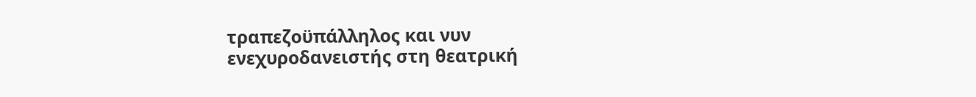τραπεζοϋπάλληλος και νυν ενεχυροδανειστής στη θεατρική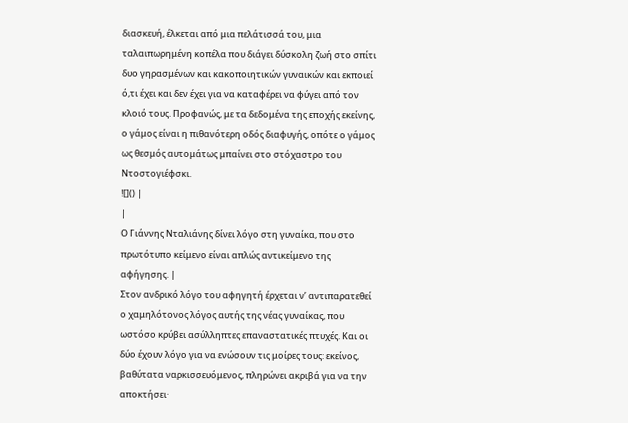διασκευή, έλκεται από μια πελάτισσά του, μια ταλαιπωρημένη κοπέλα που διάγει δύσκολη ζωή στο σπίτι δυο γηρασμένων και κακοποιητικών γυναικών και εκποιεί ό,τι έχει και δεν έχει για να καταφέρει να φύγει από τον κλοιό τους. Προφανώς, με τα δεδομένα της εποχής εκείνης, ο γάμος είναι η πιθανότερη οδός διαφυγής, οπότε ο γάμος ως θεσμός αυτομάτως μπαίνει στο στόχαστρο του Ντοστογιέφσκι.
![]() |
|
Ο Γιάννης Νταλιάνης δίνει λόγο στη γυναίκα, που στο πρωτότυπο κείμενο είναι απλώς αντικείμενο της αφήγησης. |
Στον ανδρικό λόγο του αφηγητή έρχεται ν’ αντιπαρατεθεί ο χαμηλότονος λόγος αυτής της νέας γυναίκας, που ωστόσο κρύβει ασύλληπτες επαναστατικές πτυχές. Και οι δύο έχουν λόγο για να ενώσουν τις μοίρες τους: εκείνος, βαθύτατα ναρκισσευόμενος, πληρώνει ακριβά για να την αποκτήσει·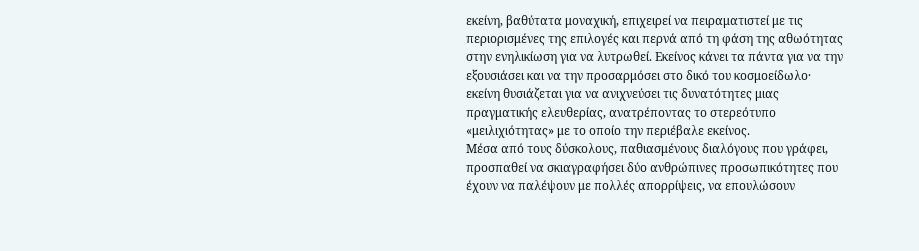εκείνη, βαθύτατα μοναχική, επιχειρεί να πειραματιστεί με τις περιορισμένες της επιλογές και περνά από τη φάση της αθωότητας στην ενηλικίωση για να λυτρωθεί. Εκείνος κάνει τα πάντα για να την εξουσιάσει και να την προσαρμόσει στο δικό του κοσμοείδωλο· εκείνη θυσιάζεται για να ανιχνεύσει τις δυνατότητες μιας πραγματικής ελευθερίας, ανατρέποντας το στερεότυπο «μειλιχιότητας» με το οποίο την περιέβαλε εκείνος.
Μέσα από τους δύσκολους, παθιασμένους διαλόγους που γράφει, προσπαθεί να σκιαγραφήσει δύο ανθρώπινες προσωπικότητες που έχουν να παλέψουν με πολλές απορρίψεις, να επουλώσουν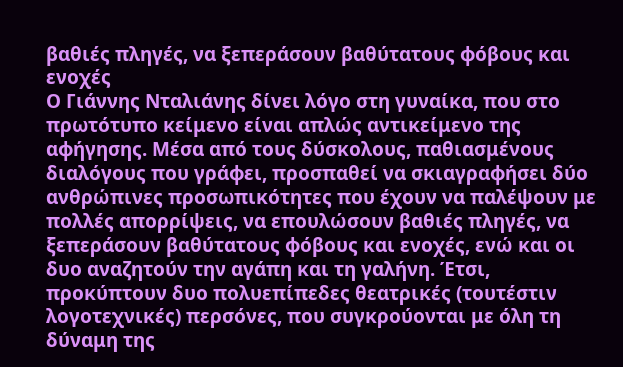βαθιές πληγές, να ξεπεράσουν βαθύτατους φόβους και ενοχές
Ο Γιάννης Νταλιάνης δίνει λόγο στη γυναίκα, που στο πρωτότυπο κείμενο είναι απλώς αντικείμενο της αφήγησης. Μέσα από τους δύσκολους, παθιασμένους διαλόγους που γράφει, προσπαθεί να σκιαγραφήσει δύο ανθρώπινες προσωπικότητες που έχουν να παλέψουν με πολλές απορρίψεις, να επουλώσουν βαθιές πληγές, να ξεπεράσουν βαθύτατους φόβους και ενοχές, ενώ και οι δυο αναζητούν την αγάπη και τη γαλήνη. Έτσι, προκύπτουν δυο πολυεπίπεδες θεατρικές (τουτέστιν λογοτεχνικές) περσόνες, που συγκρούονται με όλη τη δύναμη της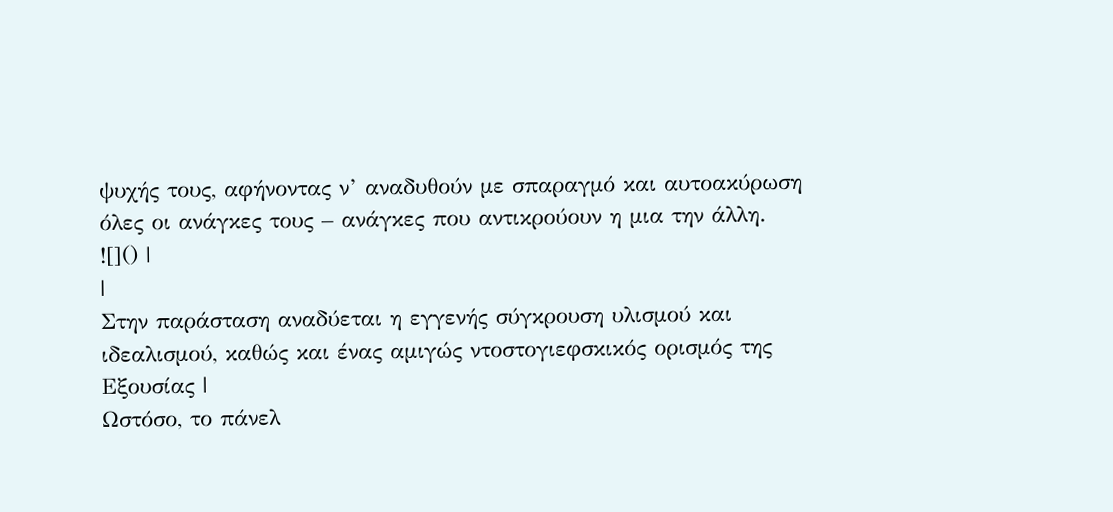ψυχής τους, αφήνοντας ν’ αναδυθούν με σπαραγμό και αυτοακύρωση όλες οι ανάγκες τους – ανάγκες που αντικρούουν η μια την άλλη.
![]() |
|
Στην παράσταση αναδύεται η εγγενής σύγκρουση υλισμού και ιδεαλισμού, καθώς και ένας αμιγώς ντοστογιεφσκικός ορισμός της Εξουσίας |
Ωστόσο, το πάνελ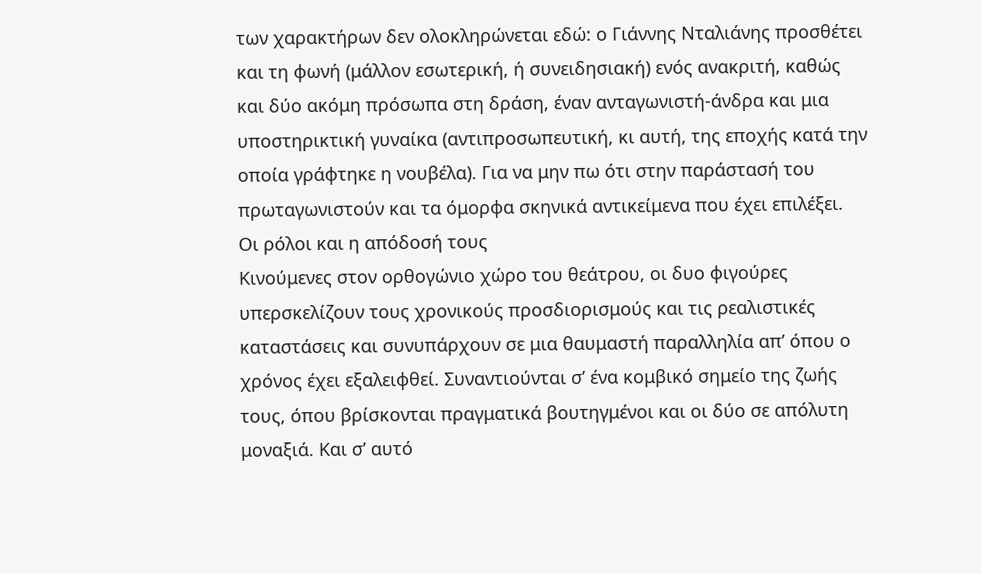των χαρακτήρων δεν ολοκληρώνεται εδώ: ο Γιάννης Νταλιάνης προσθέτει και τη φωνή (μάλλον εσωτερική, ή συνειδησιακή) ενός ανακριτή, καθώς και δύο ακόμη πρόσωπα στη δράση, έναν ανταγωνιστή-άνδρα και μια υποστηρικτική γυναίκα (αντιπροσωπευτική, κι αυτή, της εποχής κατά την οποία γράφτηκε η νουβέλα). Για να μην πω ότι στην παράστασή του πρωταγωνιστούν και τα όμορφα σκηνικά αντικείμενα που έχει επιλέξει.
Οι ρόλοι και η απόδοσή τους
Κινούμενες στον ορθογώνιο χώρο του θεάτρου, οι δυο φιγούρες υπερσκελίζουν τους χρονικούς προσδιορισμούς και τις ρεαλιστικές καταστάσεις και συνυπάρχουν σε μια θαυμαστή παραλληλία απ’ όπου ο χρόνος έχει εξαλειφθεί. Συναντιούνται σ’ ένα κομβικό σημείο της ζωής τους, όπου βρίσκονται πραγματικά βουτηγμένοι και οι δύο σε απόλυτη μοναξιά. Και σ’ αυτό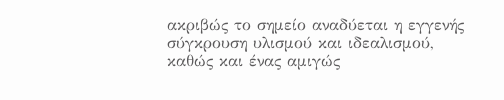ακριβώς το σημείο αναδύεται η εγγενής σύγκρουση υλισμού και ιδεαλισμού, καθώς και ένας αμιγώς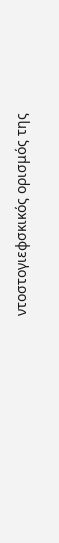ντοστογιεφσκικός ορισμός της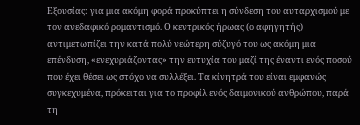Εξουσίας: για μια ακόμη φορά προκύπτει η σύνδεση του αυταρχισμού με τον ανεδαφικό ρομαντισμό. Ο κεντρικός ήρωας (ο αφηγητής) αντιμετωπίζει την κατά πολύ νεώτερη σύζυγό του ως ακόμη μια επένδυση, «ενεχυριάζοντας» την ευτυχία του μαζί της έναντι ενός ποσού που έχει θέσει ως στόχο να συλλέξει. Τα κίνητρά του είναι εμφανώς συγκεχυμένα, πρόκειται για το προφίλ ενός δαιμονικού ανθρώπου, παρά τη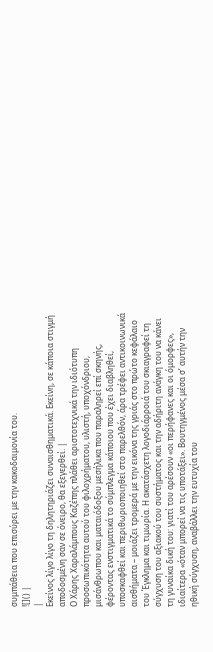συμπάθεια που επισύρει με την κακοδαιμονία του.
![]() |
|
Εκείνος λίγο λίγο τη δηλητηριάζει συναισθηματικά. Εκείνη, σε κάποια στιγμή αποδοσμένη σαν σε όνειρο, θα εξεγερθεί. |
Ο Χάρης Χαραλάμπους Καζέπης πλάθει αριστοτεχνικά την ιδιότυπη προσωπικότητα αυτού του φιλοχρήματου, υλιστή, υποχόνδριου, μισάνθρωπου και ματαιόδοξου μεσήλικα που παραληρεί επί σκηνής, φέροντας ενστιγματικά το σύμπλεγμα κάποιου που έχει διαβληθεί, υποσκαφθεί και περιθωριοποιηθεί στο παρελθόν, άρα τρέφει αντικοινωνικά αισθήματα – μοιάζει τρομερά με την εικόνα της γριάς στο πρώτο κεφάλαιο του Έγκλημα και τιμωρία. Η ακατάσχετη λογοδιάρροιά του σκιαγραφεί τη σύγχυση του αξιακού του συστήματος και την αδήριτη ανάγκη του να κάνει τη γυναίκα δική του: γιατί του αρέσουν «οι περήφανες και οι όμορφες», ιδιαίτερα «όταν μπορεί να τις υποτάξει». Βουτηγμένος μέσα σ’ αυτήν την ηθική σύγχυση, αναβάλλει την ευτυχία του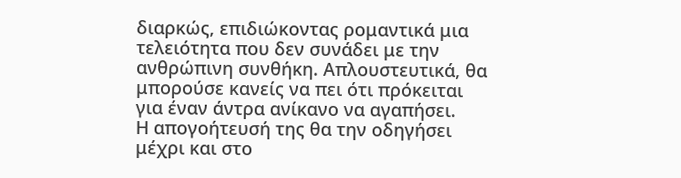διαρκώς, επιδιώκοντας ρομαντικά μια τελειότητα που δεν συνάδει με την ανθρώπινη συνθήκη. Απλουστευτικά, θα μπορούσε κανείς να πει ότι πρόκειται για έναν άντρα ανίκανο να αγαπήσει.
Η απογοήτευσή της θα την οδηγήσει μέχρι και στο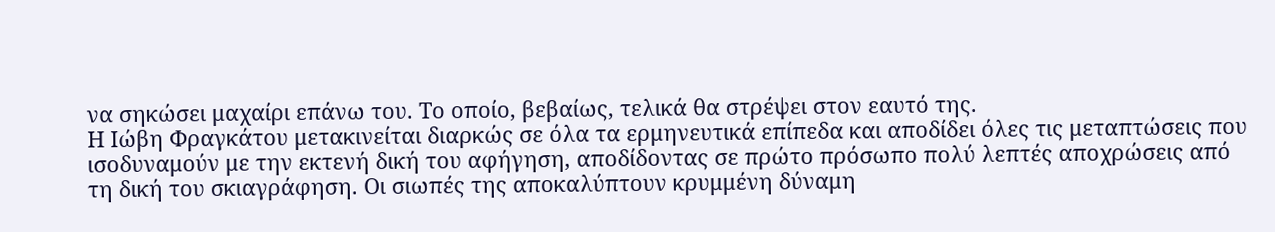να σηκώσει μαχαίρι επάνω του. Το οποίο, βεβαίως, τελικά θα στρέψει στον εαυτό της.
Η Ιώβη Φραγκάτου μετακινείται διαρκώς σε όλα τα ερμηνευτικά επίπεδα και αποδίδει όλες τις μεταπτώσεις που ισοδυναμούν με την εκτενή δική του αφήγηση, αποδίδοντας σε πρώτο πρόσωπο πολύ λεπτές αποχρώσεις από τη δική του σκιαγράφηση. Οι σιωπές της αποκαλύπτουν κρυμμένη δύναμη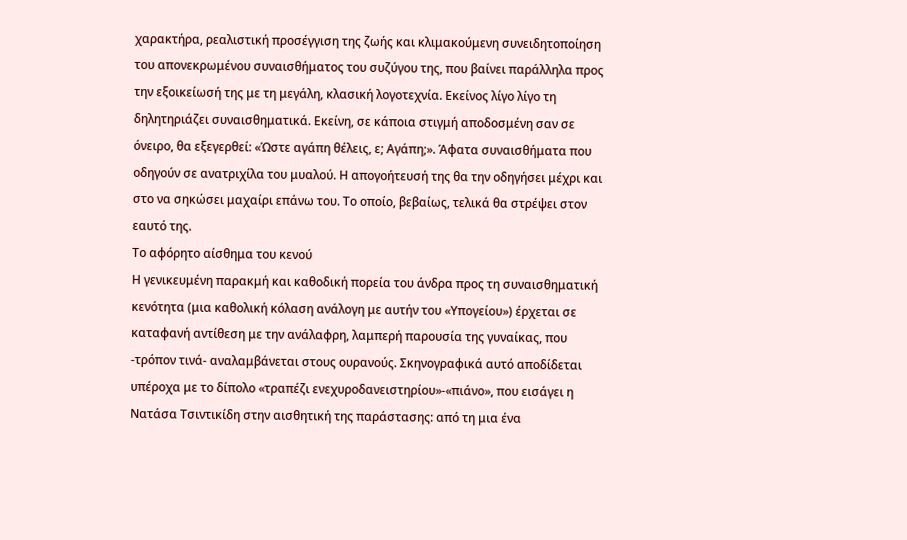χαρακτήρα, ρεαλιστική προσέγγιση της ζωής και κλιμακούμενη συνειδητοποίηση του απονεκρωμένου συναισθήματος του συζύγου της, που βαίνει παράλληλα προς την εξοικείωσή της με τη μεγάλη, κλασική λογοτεχνία. Εκείνος λίγο λίγο τη δηλητηριάζει συναισθηματικά. Εκείνη, σε κάποια στιγμή αποδοσμένη σαν σε όνειρο, θα εξεγερθεί: «Ώστε αγάπη θέλεις, ε; Αγάπη;». Άφατα συναισθήματα που οδηγούν σε ανατριχίλα του μυαλού. Η απογοήτευσή της θα την οδηγήσει μέχρι και στο να σηκώσει μαχαίρι επάνω του. Το οποίο, βεβαίως, τελικά θα στρέψει στον εαυτό της.
Το αφόρητο αίσθημα του κενού
Η γενικευμένη παρακμή και καθοδική πορεία του άνδρα προς τη συναισθηματική κενότητα (μια καθολική κόλαση ανάλογη με αυτήν του «Υπογείου») έρχεται σε καταφανή αντίθεση με την ανάλαφρη, λαμπερή παρουσία της γυναίκας, που -τρόπον τινά- αναλαμβάνεται στους ουρανούς. Σκηνογραφικά αυτό αποδίδεται υπέροχα με το δίπολο «τραπέζι ενεχυροδανειστηρίου»-«πιάνο», που εισάγει η Νατάσα Τσιντικίδη στην αισθητική της παράστασης: από τη μια ένα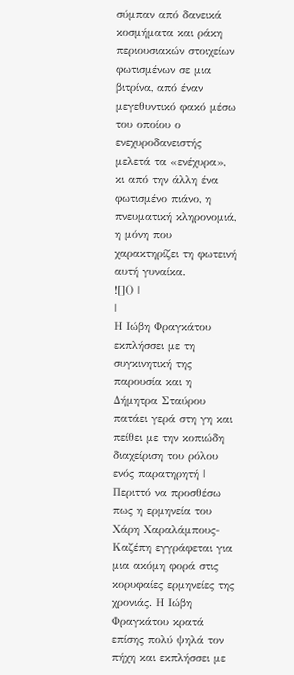σύμπαν από δανεικά κοσμήματα και ράκη περιουσιακών στοιχείων φωτισμένων σε μια βιτρίνα, από έναν μεγεθυντικό φακό μέσω του οποίου ο ενεχυροδανειστής μελετά τα «ενέχυρα», κι από την άλλη ένα φωτισμένο πιάνο, η πνευματική κληρονομιά, η μόνη που χαρακτηρίζει τη φωτεινή αυτή γυναίκα.
![]() |
|
Η Ιώβη Φραγκάτου εκπλήσσει με τη συγκινητική της παρουσία και η Δήμητρα Σταύρου πατάει γερά στη γη και πείθει με την κοπιώδη διαχείριση του ρόλου ενός παρατηρητή |
Περιττό να προσθέσω πως η ερμηνεία του Χάρη Χαραλάμπους-Καζέπη εγγράφεται για μια ακόμη φορά στις κορυφαίες ερμηνείες της χρονιάς. Η Ιώβη Φραγκάτου κρατά επίσης πολύ ψηλά τον πήχη και εκπλήσσει με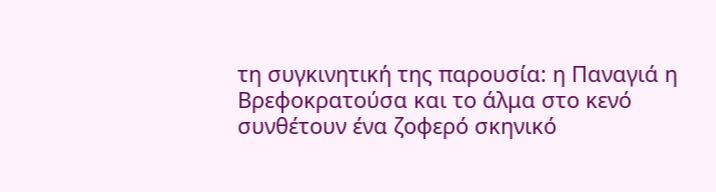τη συγκινητική της παρουσία: η Παναγιά η Βρεφοκρατούσα και το άλμα στο κενό συνθέτουν ένα ζοφερό σκηνικό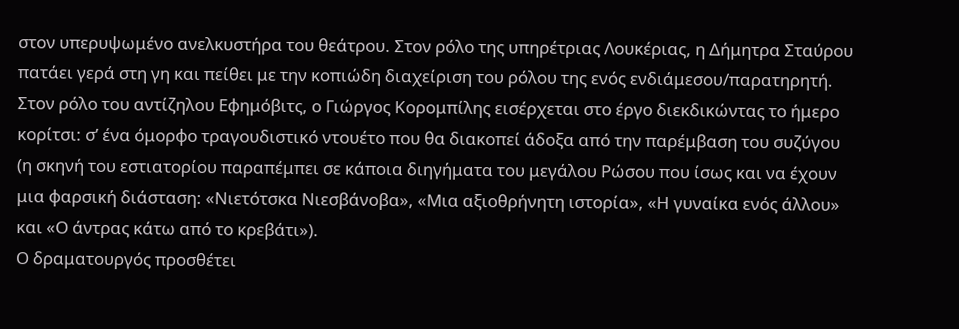στον υπερυψωμένο ανελκυστήρα του θεάτρου. Στον ρόλο της υπηρέτριας Λουκέριας, η Δήμητρα Σταύρου πατάει γερά στη γη και πείθει με την κοπιώδη διαχείριση του ρόλου της ενός ενδιάμεσου/παρατηρητή. Στον ρόλο του αντίζηλου Εφημόβιτς, ο Γιώργος Κορομπίλης εισέρχεται στο έργο διεκδικώντας το ήμερο κορίτσι: σ’ ένα όμορφο τραγουδιστικό ντουέτο που θα διακοπεί άδοξα από την παρέμβαση του συζύγου (η σκηνή του εστιατορίου παραπέμπει σε κάποια διηγήματα του μεγάλου Ρώσου που ίσως και να έχουν μια φαρσική διάσταση: «Νιετότσκα Νιεσβάνοβα», «Μια αξιοθρήνητη ιστορία», «Η γυναίκα ενός άλλου» και «Ο άντρας κάτω από το κρεβάτι»).
Ο δραματουργός προσθέτει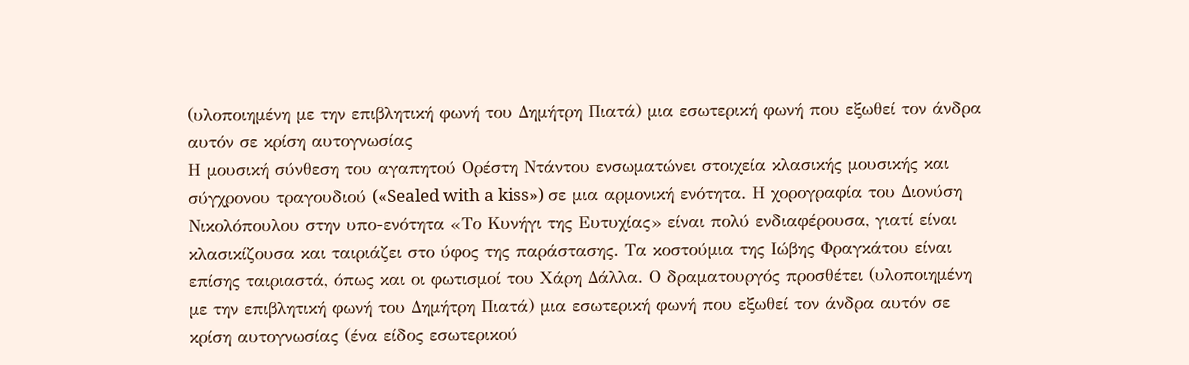(υλοποιημένη με την επιβλητική φωνή του Δημήτρη Πιατά) μια εσωτερική φωνή που εξωθεί τον άνδρα αυτόν σε κρίση αυτογνωσίας
Η μουσική σύνθεση του αγαπητού Ορέστη Ντάντου ενσωματώνει στοιχεία κλασικής μουσικής και σύγχρονου τραγουδιού («Sealed with a kiss») σε μια αρμονική ενότητα. Η χορογραφία του Διονύση Νικολόπουλου στην υπο-ενότητα «Το Κυνήγι της Ευτυχίας» είναι πολύ ενδιαφέρουσα, γιατί είναι κλασικίζουσα και ταιριάζει στο ύφος της παράστασης. Τα κοστούμια της Ιώβης Φραγκάτου είναι επίσης ταιριαστά, όπως και οι φωτισμοί του Χάρη Δάλλα. Ο δραματουργός προσθέτει (υλοποιημένη με την επιβλητική φωνή του Δημήτρη Πιατά) μια εσωτερική φωνή που εξωθεί τον άνδρα αυτόν σε κρίση αυτογνωσίας (ένα είδος εσωτερικού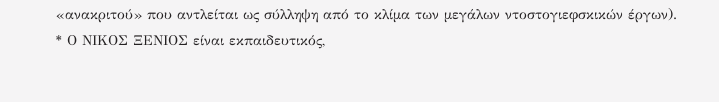«ανακριτού» που αντλείται ως σύλληψη από το κλίμα των μεγάλων ντοστογιεφσκικών έργων).
* Ο ΝΙΚΟΣ ΞΕΝΙΟΣ είναι εκπαιδευτικός,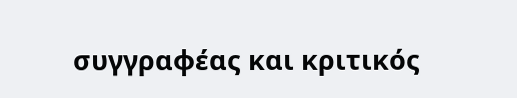συγγραφέας και κριτικός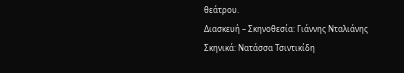θεάτρου.
Διασκευή – Σκηνοθεσία: Γιάννης Νταλιάνης
Σκηνικά: Νατάσσα Τσιντικίδη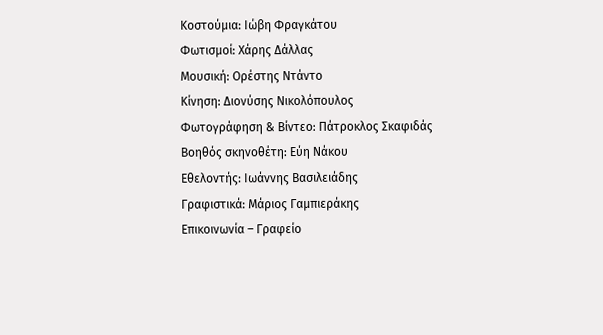Κοστούμια: Ιώβη Φραγκάτου
Φωτισμοί: Χάρης Δάλλας
Μουσική: Ορέστης Ντάντο
Κίνηση: Διονύσης Νικολόπουλος
Φωτογράφηση & Βίντεο: Πάτροκλος Σκαφιδάς
Βοηθός σκηνοθέτη: Εύη Νάκου
Εθελοντής: Ιωάννης Βασιλειάδης
Γραφιστικά: Μάριος Γαμπιεράκης
Επικοινωνία – Γραφείο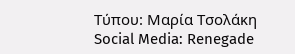Τύπου: Μαρία Τσολάκη
Social Media: Renegade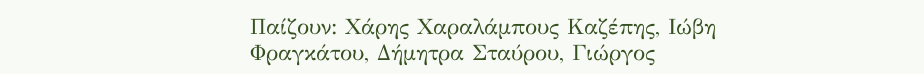Παίζουν: Χάρης Χαραλάμπους Καζέπης, Ιώβη Φραγκάτου, Δήμητρα Σταύρου, Γιώργος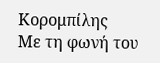Κορομπίλης
Με τη φωνή του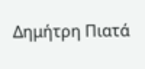Δημήτρη Πιατά